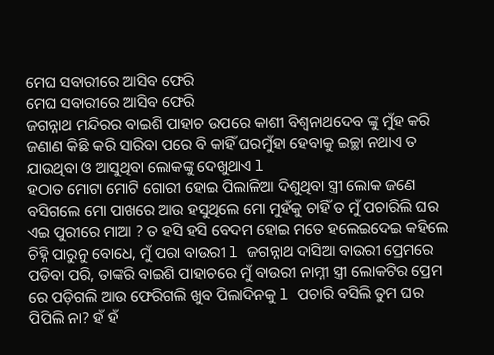ମେଘ ସବାରୀରେ ଆସିବ ଫେରି
ମେଘ ସବାରୀରେ ଆସିବ ଫେରି
ଜଗନ୍ନାଥ ମନ୍ଦିରର ବାଇଶି ପାହାଚ ଉପରେ କାଶୀ ବିଶ୍ୱନାଥଦେବ ଙ୍କୁ ମୁଁହ କରି ଜଣାଣ କିଛି କରି ସାରିବା ପରେ ବି କାହିଁ ଘରମୁଁହା ହେବାକୁ ଇଚ୍ଛା ନଥାଏ ତ ଯାଉଥିବା ଓ ଆସୁଥିବା ଲୋକଙ୍କୁ ଦେଖୁଥାଏ l
ହଠାତ ମୋଟା ମୋଟି ଗୋରୀ ହୋଇ ପିଲାଳିଆ ଦିଶୁଥିବା ସ୍ତ୍ରୀ ଲୋକ ଜଣେ ବସିଗଲେ ମୋ ପାଖରେ ଆଉ ହସୁଥିଲେ ମୋ ମୁହଁକୁ ଚାହିଁ ତ ମୁଁ ପଚାରିଲି ଘର ଏଇ ପୁରୀରେ ମାଆ ? ତ ହସି ହସି ବେଦମ ହୋଇ ମତେ ହଲେଇଦେଇ କହିଲେ ଚିହ୍ନି ପାରୁନୁ ବୋଧେ, ମୁଁ ପରା ବାଉରୀ l ଜଗନ୍ନାଥ ଦାସିଆ ବାଉରୀ ପ୍ରେମରେ ପଡିବା ପରି, ତାଙ୍କରି ବାଇଶି ପାହାଚରେ ମୁଁ ବାଉରୀ ନାମ୍ନୀ ସ୍ତ୍ରୀ ଲୋକଟିର ପ୍ରେମ ରେ ପଡ଼ିଗଲି ଆଉ ଫେରିଗଲି ଖୁବ ପିଲାଦିନକୁ l ପଚାରି ବସିଲି ତୁମ ଘର ପିପିଲି ନା? ହଁ ହଁ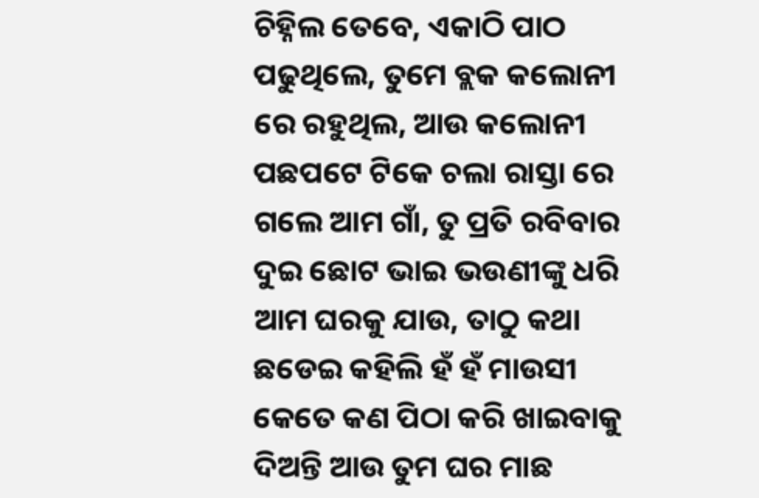ଚିହ୍ନିଲ ତେବେ, ଏକାଠି ପାଠ ପଢୁଥିଲେ, ତୁମେ ବ୍ଲକ କଲୋନୀ ରେ ରହୁଥିଲ, ଆଉ କଲୋନୀ ପଛପଟେ ଟିକେ ଚଲା ରାସ୍ତା ରେ ଗଲେ ଆମ ଗାଁ, ତୁ ପ୍ରତି ରବିବାର ଦୁଇ ଛୋଟ ଭାଇ ଭଉଣୀଙ୍କୁ ଧରି ଆମ ଘରକୁ ଯାଉ, ତାଠୁ କଥା ଛଡେଇ କହିଲି ହଁ ହଁ ମାଉସୀ କେତେ କଣ ପିଠା କରି ଖାଇବାକୁ ଦିଅନ୍ତି ଆଉ ତୁମ ଘର ମାଛ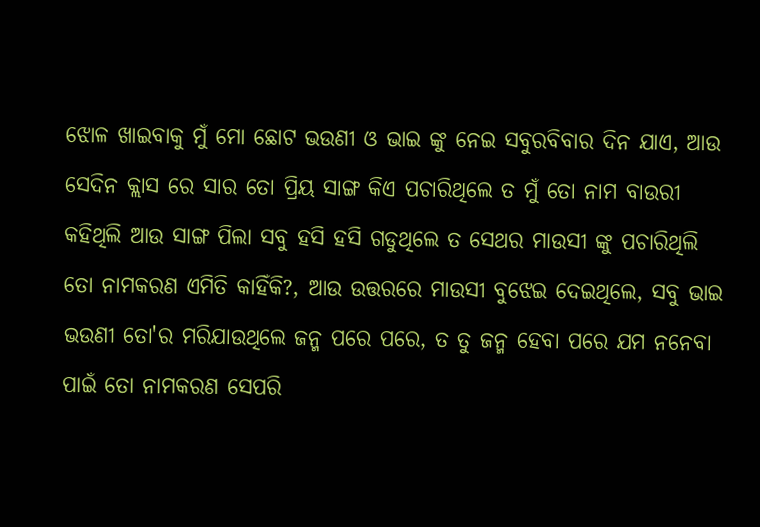ଝୋଳ ଖାଇବାକୁ ମୁଁ ମୋ ଛୋଟ ଭଉଣୀ ଓ ଭାଇ ଙ୍କୁ ନେଇ ସବୁରବିବାର ଦିନ ଯାଏ, ଆଉ ସେଦିନ କ୍ଲାସ ରେ ସାର ତୋ ପ୍ରିୟ ସାଙ୍ଗ କିଏ ପଚାରିଥିଲେ ତ ମୁଁ ତୋ ନାମ ବାଉରୀ କହିଥିଲି ଆଉ ସାଙ୍ଗ ପିଲା ସବୁ ହସି ହସି ଗଡୁଥିଲେ ତ ସେଥର ମାଉସୀ ଙ୍କୁ ପଚାରିଥିଲି ତୋ ନାମକରଣ ଏମିତି କାହିଁକି?, ଆଉ ଉତ୍ତରରେ ମାଉସୀ ବୁଝେଇ ଦେଇଥିଲେ, ସବୁ ଭାଇ ଭଉଣୀ ତୋ'ର ମରିଯାଉଥିଲେ ଜନ୍ମ ପରେ ପରେ, ତ ତୁ ଜନ୍ମ ହେବା ପରେ ଯମ ନନେବା ପାଇଁ ତୋ ନାମକରଣ ସେପରି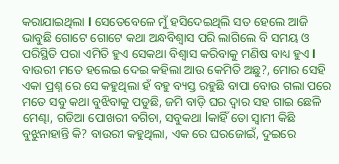କରାଯାଇଥିଲା l ସେତେବେଳେ ମୁଁ ହସିଦେଇଥିଲି ସତ ହେଲେ ଆଜି ଭାବୁଛି ଗୋଟେ ଗୋଟେ କଥା ଅନ୍ଧବିଶ୍ୱାସ ପରି ଲାଗିଲେ ବି ସମୟ ଓ ପରିସ୍ଥିତି ପରା ଏମିତି ହୁଏ ସେକଥା ବିଶ୍ୱାସ କରିବାକୁ ମଣିଷ ବାଧ୍ୟ ହୁଏ l ବାଉରୀ ମତେ ହଲେଇ ଦେଇ କହିଲା ଆଉ କେମିତି ଅଛୁ?, ମୋର ସେହି ଏକା ପ୍ରଶ୍ନ ରେ ସେ କହୁଥିଲା ହଁ ବହୁ ବ୍ୟସ୍ତ ରହୁଛି ବାପା ବୋଉ ଗଲା ପରେ ମତେ ସବୁ କଥା ବୁଝିବାକୁ ପଡୁଛି, ଜମି ବାଡ଼ି ଘର ଦ୍ୱାର ସହ ଗାଇ ଛେଳି ମେଣ୍ଢା, ଗଡିଆ ପୋଖରୀ ବଗିଚା, ସବୁକଥା lକାହିଁ ତୋ ସ୍ୱାମୀ କିଛି ବୁଝୁନାହାନ୍ତି କି? ବାଉରୀ କହୁଥିଲା, ଏକ ରେ ଘରଜୋଇଁ, ଦୁଇରେ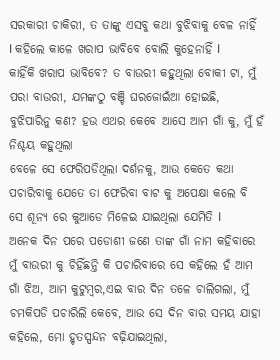ସରକାରୀ ଚାକିରୀ, ତ ତାଙ୍କୁ ଏସବୁ କଥା ବୁଝିବାକୁ ବେଳ ନାହିଁ l କହିଲେ କାଳେ ଖରାପ ଭାବିବେ ବୋଲି କୁହେନାହିଁ l
କାହିଁକି ଖରାପ ଭାବିବେ? ତ ବାଉରୀ କହୁଥିଲା ବୋକୀ ଟା, ମୁଁ ପରା ବାଉରୀ, ଯମଙ୍କଠୁ ବଞ୍ଚି ଘରଜୋଇଁଆ ହୋଇଛି, ବୁଝିପାରିନୁ କଣ? ହଉ ଏଥର କେବେ ଆସେ ଆମ ଗାଁ କୁ, ମୁଁ ହଁ ନିଶ୍ଚୟ କହୁଥିଲା
ବେଳେ ସେ ଫେରିପଡିଥିଲା ଦର୍ଶନକୁ, ଆଉ କେତେ କଥା ପଚାରିବାକୁ ଯେତେ ତା ଫେରିବା ବାଟ କୁ ଅପେକ୍ଷା କଲେ ବି ସେ ଶୂନ୍ୟ ରେ କୁଆଡେ ମିଳେଇ ଯାଇଥିଲା ଯେମିତି l
ଅନେକ ଦିନ ପରେ ପଡୋଶୀ ଜଣେ ତାଙ୍କ ଗାଁ ନାମ କହିବାରେ ମୁଁ ବାଉରୀ କୁ ଚିହିଁଛନ୍ତି କି ପଚାରିବାରେ ସେ କହିଲେ ହଁ ଆମ ଗାଁ ଝିଅ, ଆମ କୁଟୁମ୍ବର,ଏଇ ବାର ଦିନ ତଳେ ଚାଲିଗଲା, ମୁଁ ଚମକିପଡି ପଚାରିଲି କେବେ, ଆଉ ସେ ଦିନ ବାର ସମୟ ଯାହା କହିଲେ, ମୋ ହୃତସ୍ପନ୍ଦନ ବଢ଼ିଯାଇଥିଲା,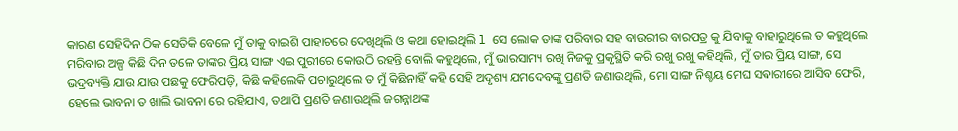କାରଣ ସେହିଦିନ ଠିକ ସେତିକି ବେଳେ ମୁଁ ତାକୁ ବାଇଶି ପାହାଚରେ ଦେଖିଥିଲି ଓ କଥା ହୋଇଥିଲି l ସେ ଲୋକ ତାଙ୍କ ପରିବାର ସହ ବାଉରୀର ବାରପତ୍ର କୁ ଯିବାକୁ ବାହାରୁଥିଲେ ତ କହୁଥିଲେ ମରିବାର ଅଳ୍ପ କିଛି ଦିନ ତଳେ ତାଙ୍କର ପ୍ରିୟ ସାଙ୍ଗ ଏଇ ପୁରୀରେ କୋଉଠି ରହନ୍ତି ବୋଲି କହୁଥିଲେ, ମୁଁ ଭାରସାମ୍ୟ ରଖି ନିଜକୁ ପ୍ରକୃସ୍ଥିତି କରି ରଖୁ ରଖୁ କହିଥିଲି, ମୁଁ ତାର ପ୍ରିୟ ସାଙ୍ଗ, ସେ ଭଦ୍ରବ୍ୟକ୍ତି ଯାଉ ଯାଉ ପଛକୁ ଫେରିପଡ଼ି, କିଛି କହିଲେକି ପଚାରୁଥିଲେ ତ ମୁଁ କିଛିନାହିଁ କହି ସେହି ଅଦୃଶ୍ୟ ଯମଦେବଙ୍କୁ ପ୍ରଣତି ଜଣାଉଥିଲି, ମୋ ସାଙ୍ଗ ନିଶ୍ଚୟ ମେଘ ସଵାରୀରେ ଆସିବ ଫେରି, ହେଲେ ଭାବନା ତ ଖାଲି ଭାବନା ରେ ରହିଯାଏ, ତଥାପି ପ୍ରଣତି ଜଣାଉଥିଲି ଜଗନ୍ନାଥଙ୍କ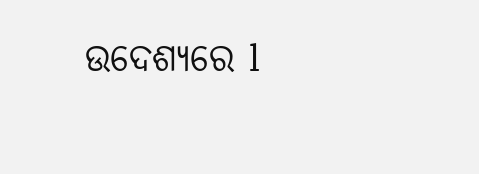ଉଦେଶ୍ୟରେ l